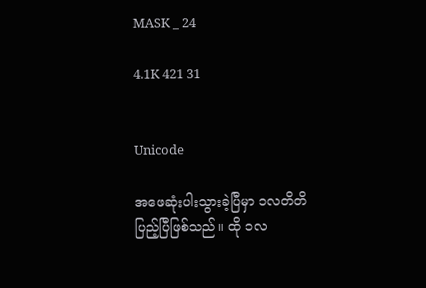MASK _ 24

4.1K 421 31


Unicode

အဖေဆုံးပါးသွားခဲ့ပြီမှာ ၁လတိတိပြည့်ပြီဖြစ်သည်။ ထို ၁လ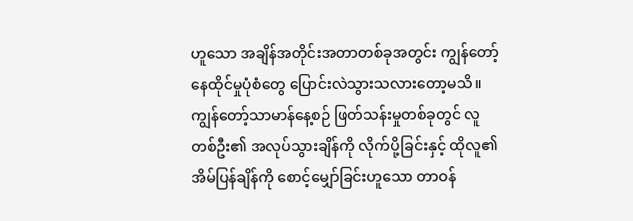ဟူသော အချိန်အတိုင်းအတာတစ်ခုအတွင်း ကျွန်တော့်နေထိုင်မှုပုံစံတွေ ပြောင်းလဲသွားသလားတော့မသိ။ ကျွန်တော့်သာမာန်နေ့စဉ် ဖြတ်သန်းမှုတစ်ခုတွင် လူတစ်ဦး၏ အလုပ်သွားချိန်ကို လိုက်ပို့ခြင်းနှင့် ထိုလူ၏ အိမ်ပြန်ချိန်ကို စောင့်မျှော်ခြင်းဟူသော တာဝန်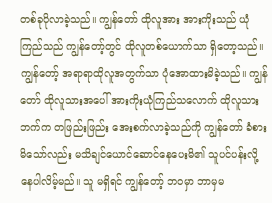တစ်ခုပိုလာခဲ့သည်။ ကျွန်တော် ထိုလူအား အားကိုးသည် ယုံကြည်သည် ကျွန်တော့်တွင် ထိုလူတစ်ယောက်သာ ရှိတော့သည်။ ကျွန်တော့် အရာရာထိုလူအတွက်သာ ပုံအောထားမိခဲ့သည်။ ကျွန်တော် ထိုလူသားအပေါ် အားကိုးယုံကြည်သလောက် ထိုလူသားဘက်က တဖြည်းဖြည်း အေးစက်လာခဲ့သည်ကို ကျွန်တော် ခံစားမိသော်လည်း မသိချင်ယောင်ဆောင်နေပေးမိ၏ သူပင်ပန်းလို့နေပါလိမ့်မည်။ သူ မရှိရင် ကျွန်တော့် ဘဝမှာ ဘာမှမ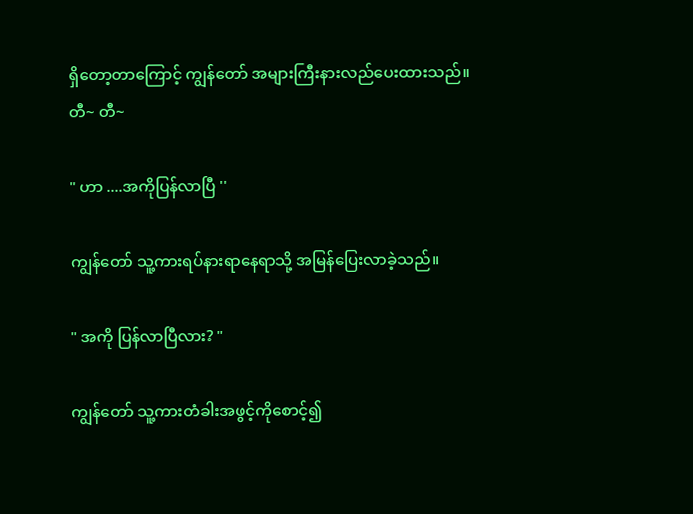ရှိတော့တာကြောင့် ကျွန်တော် အများကြီးနားလည်ပေးထားသည်။
တီ~ တီ~

" ဟာ ....အကိုပြန်လာပြီ ''

ကျွန်တော် သူ့ကားရပ်နားရာနေရာသို့ အမြန်ပြေးလာခဲ့သည်။

" အကို ပြန်လာပြီလား? "

ကျွန်တော် သူ့ကားတံခါးအဖွင့်ကိုစောင့်၍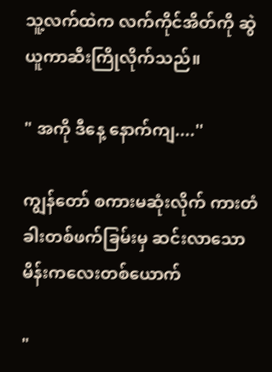သူ့လက်ထဲက လက်ကိုင်အိတ်ကို ဆွဲယူကာဆီးကြိုလိုက်သည်။

" အကို ဒီနေ့ နောက်ကျ....''

ကျွန်တော် စကားမဆုံးလိုက် ကားတံခါးတစ်ဖက်ခြမ်းမှ ဆင်းလာသော မိန်းကလေးတစ်ယောက်

"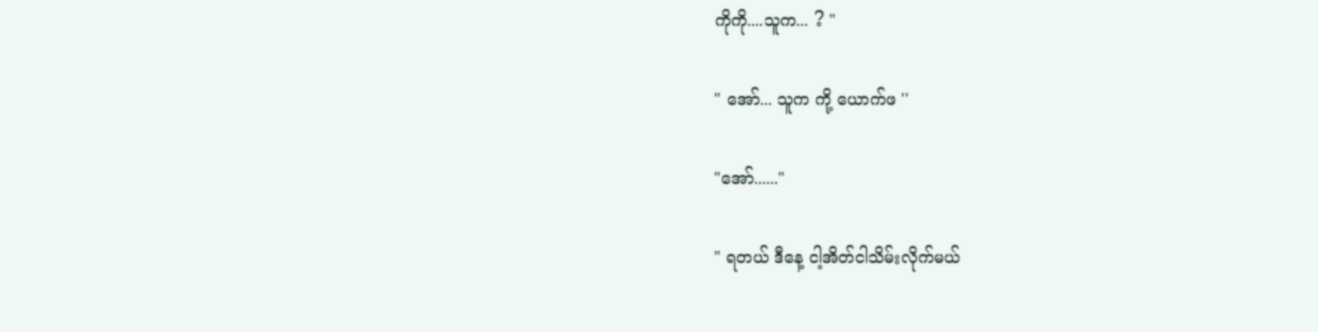ကိုကို....သူက... ? "

" အော်... သူက ကို့ ယောက်ဖ ''

"အော်......"

" ရတယ် ဒီနေ့ ငါ့အိတ်ငါသိမ်းလိုက်မယ်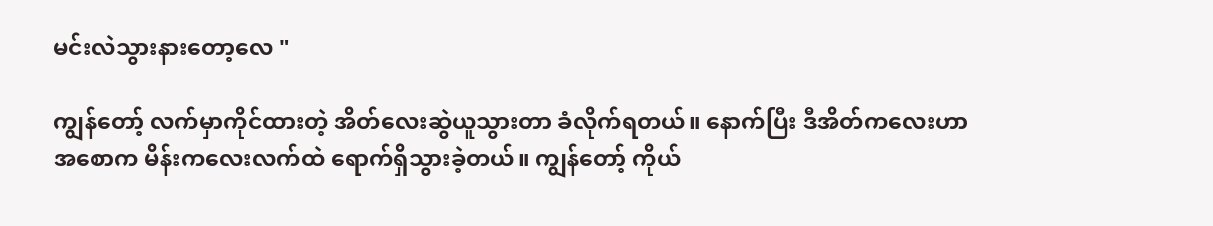မင်းလဲသွားနားတော့လေ "

ကျွန်တော့် လက်မှာကိုင်ထားတဲ့ အိတ်လေးဆွဲယူသွားတာ ခံလိုက်ရတယ်။ နောက်ပြီး ဒီအိတ်ကလေးဟာ အစောက မိန်းကလေးလက်ထဲ ရောက်ရှိသွားခဲ့တယ်။ ကျွန်တော့် ကိုယ်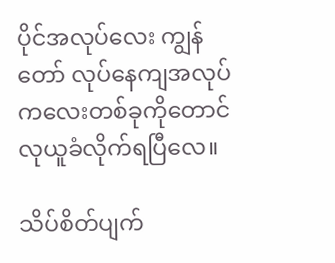ပိုင်အလုပ်လေး ကျွန်တော် လုပ်နေကျအလုပ်ကလေးတစ်ခုကိုတောင် လုယူခံလိုက်ရပြီလေ။

သိပ်စိတ်ပျက်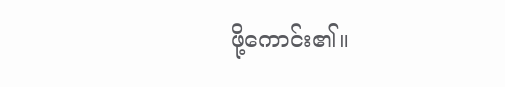ဖို့ကောင်း၏။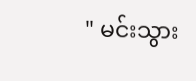" မင်းသွား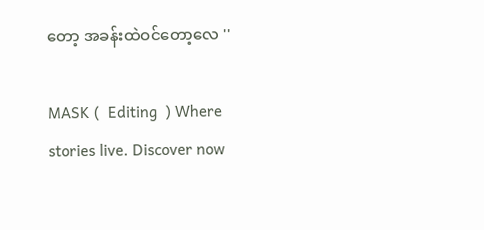တော့ အခန်းထဲဝင်တော့လေ ''

MASK (  Editing  ) Where stories live. Discover now